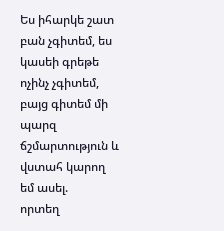Ես իհարկե շատ բան չգիտեմ, ես կասեի գրեթե ոչինչ չգիտեմ, բայց գիտեմ մի պարզ ճշմարտություն և վստահ կարող եմ ասել.
որտեղ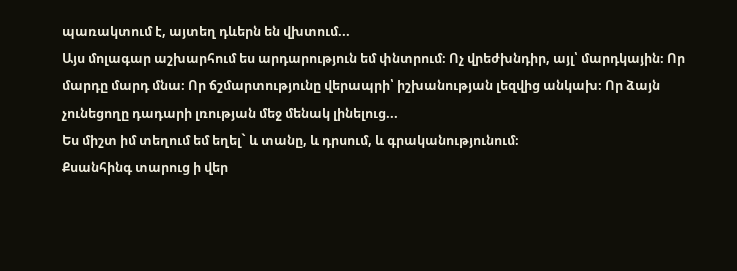պառակտում է, այտեղ դևերն են վխտում...
Այս մոլագար աշխարհում ես արդարություն եմ փնտրում։ Ոչ վրեժխնդիր, այլ՝ մարդկային։ Որ մարդը մարդ մնա։ Որ ճշմարտությունը վերապրի՝ իշխանության լեզվից անկախ։ Որ ձայն չունեցողը դադարի լռության մեջ մենակ լինելուց...
Ես միշտ իմ տեղում եմ եղել` և տանը, և դրսում, և գրականությունում։
Քսանհինգ տարուց ի վեր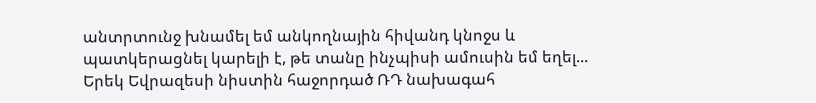անտրտունջ խնամել եմ անկողնային հիվանդ կնոջս և պատկերացնել կարելի է, թե տանը ինչպիսի ամուսին եմ եղել...
Երեկ Եվրազեսի նիստին հաջորդած ՌԴ նախագահ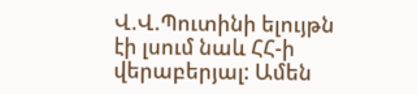Վ.Վ.Պուտինի ելույթն էի լսում նաև ՀՀ-ի վերաբերյալ: Ամեն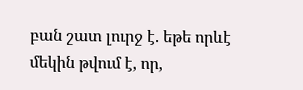բան շատ լուրջ է. եթե որևէ մեկին թվում է, որ,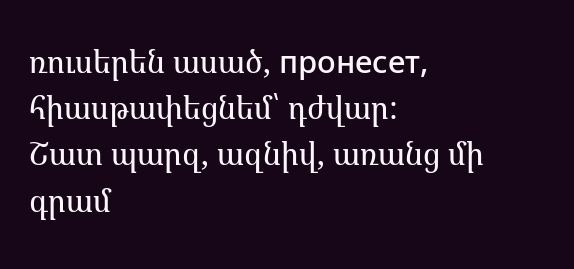ռուսերեն ասած, пронесет, հիասթափեցնեմ՝ դժվար:
Շատ պարզ, ազնիվ, առանց մի գրամ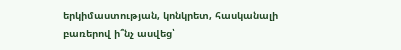երկիմաստության, կոնկրետ, հասկանալի բառերով ի՞նչ ասվեց՝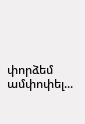փորձեմ ամփոփել...